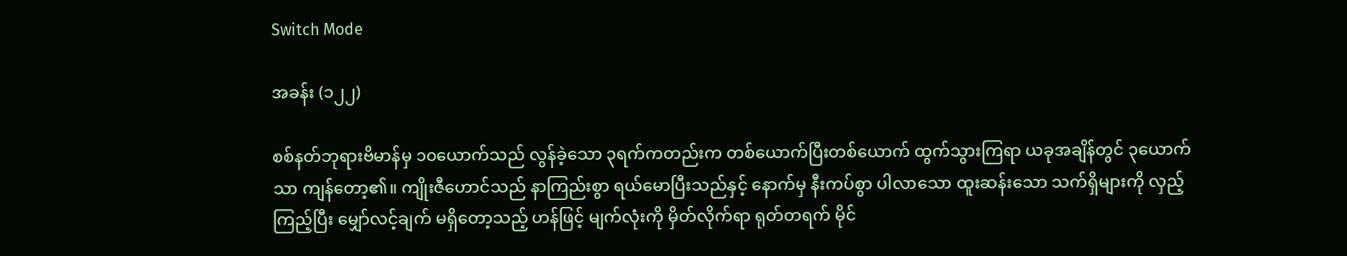Switch Mode

အခန်း (၁၂၂)

စစ်နတ်ဘုရားဗိမာန်မှ ၁၀ယောက်သည် လွန်ခဲ့သော ၃ရက်ကတည်းက တစ်ယောက်ပြီးတစ်ယောက် ထွက်သွားကြရာ ယခုအချိန်တွင် ၃ယောက်သာ ကျန်တော့၏။ ကျိုးဇီဟောင်သည် နာကြည်းစွာ ရယ်မောပြီးသည်နှင့် နောက်မှ နီးကပ်စွာ ပါလာသော ထူးဆန်းသော သက်ရှိများကို လှည့်ကြည့်ပြီး မျှော်လင့်ချက် မရှိတော့သည့် ဟန်ဖြင့် မျက်လုံးကို မှိတ်လိုက်ရာ ရုတ်တရက် မိုင်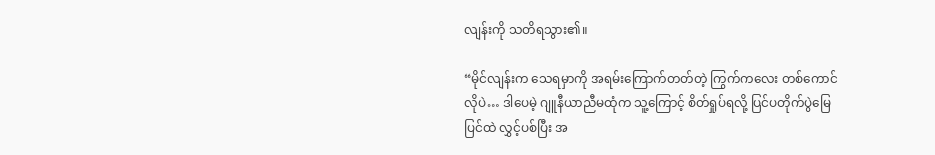လျန်းကို သတိရသွား၏။

“မိုင်လျန်းက သေရမှာကို အရမ်းကြောက်တတ်တဲ့ ကြွက်ကလေး တစ်ကောင်လိုပဲ… ဒါပေမဲ့ ဂျူနီယာညီမထုံက သူ့ကြောင့် စိတ်ရှုပ်ရလို့ ပြင်ပတိုက်ပွဲမြေပြင်ထဲ လွှင့်ပစ်ပြီး အ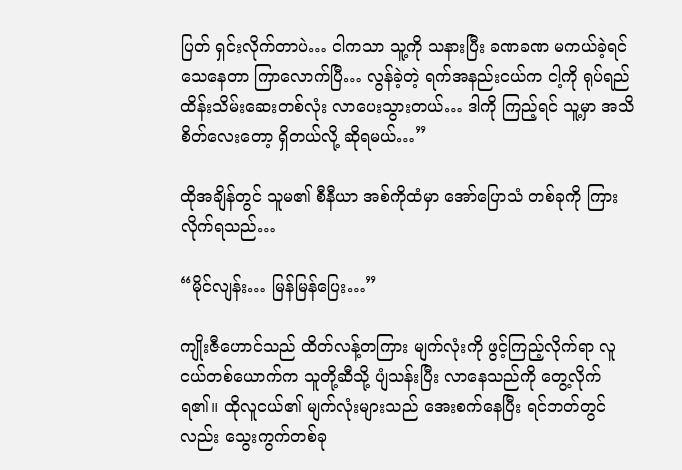ပြတ် ရှင်းလိုက်တာပဲ… ငါကသာ သူ့ကို သနားပြီး ခဏခဏ မကယ်ခဲ့ရင် သေနေတာ ကြာလောက်ပြီ… လွန်ခဲ့တဲ့ ရက်အနည်းငယ်က ငါ့ကို ရုပ်ရည်ထိန်းသိမ်းဆေးတစ်လုံး လာပေးသွားတယ်… ဒါကို ကြည့်ရင် သူ့မှာ အသိစိတ်လေးတော့ ရှိတယ်လို့ ဆိုရမယ်…”

ထိုအချိန်တွင် သူမ၏ စီနီယာ အစ်ကိုထံမှာ အော်ပြောသံ တစ်ခုကို ကြားလိုက်ရသည်…

“မိုင်လျန်း… မြန်မြန်ပြေး…”

ကျိုးဇီဟောင်သည် ထိတ်လန့်တကြား မျက်လုံးကို ဖွင့်ကြည့်လိုက်ရာ လူငယ်တစ်ယောက်က သူတို့ဆီသို့ ပျံသန်းပြီး လာနေသည်ကို တွေ့လိုက်ရ၏။ ထိုလူငယ်၏ မျက်လုံးများသည် အေးစက်နေပြီး ရင်ဘတ်တွင်လည်း သွေးကွက်တစ်ခု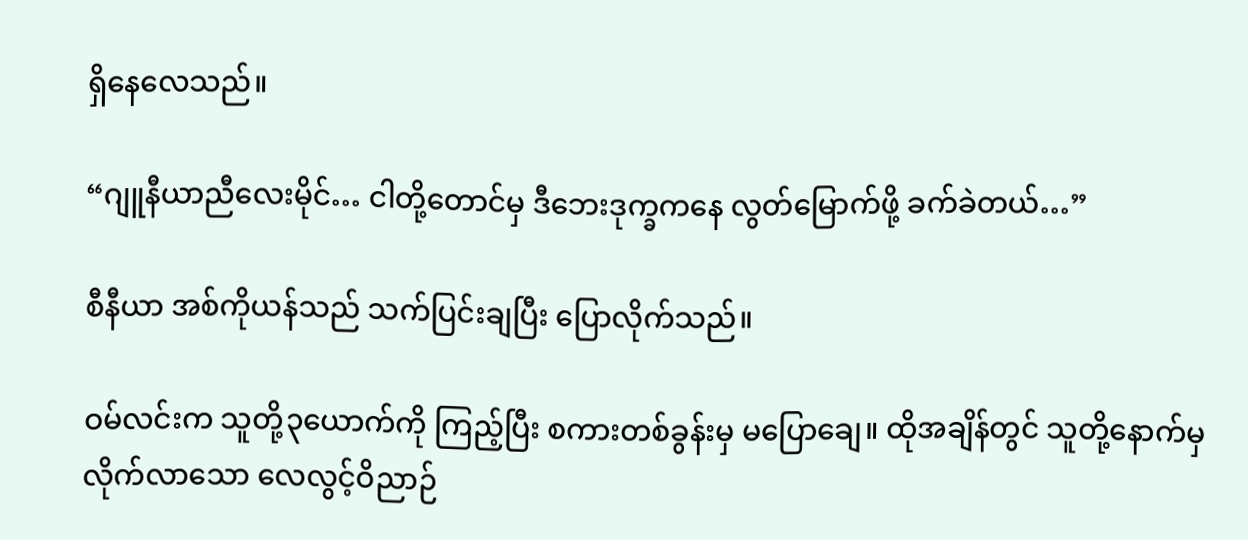ရှိနေလေသည်။

“ဂျူနီယာညီလေးမိုင်… ငါတို့တောင်မှ ဒီဘေးဒုက္ခကနေ လွတ်မြောက်ဖို့ ခက်ခဲတယ်…”

စီနီယာ အစ်ကိုယန်သည် သက်ပြင်းချပြီး ပြောလိုက်သည်။

ဝမ်လင်းက သူတို့၃ယောက်ကို ကြည့်ပြီး စကားတစ်ခွန်းမှ မပြောချေ။ ထိုအချိန်တွင် သူတို့နောက်မှ လိုက်လာသော လေလွင့်ဝိညာဉ်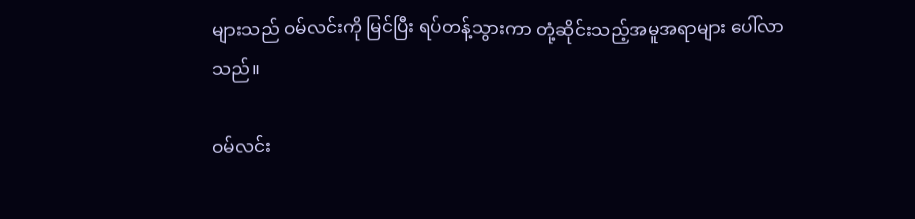များသည် ဝမ်လင်းကို မြင်ပြီး ရပ်တန့်သွားကာ တုံ့ဆိုင်းသည့်အမူအရာများ ပေါ်လာသည်။

ဝမ်လင်း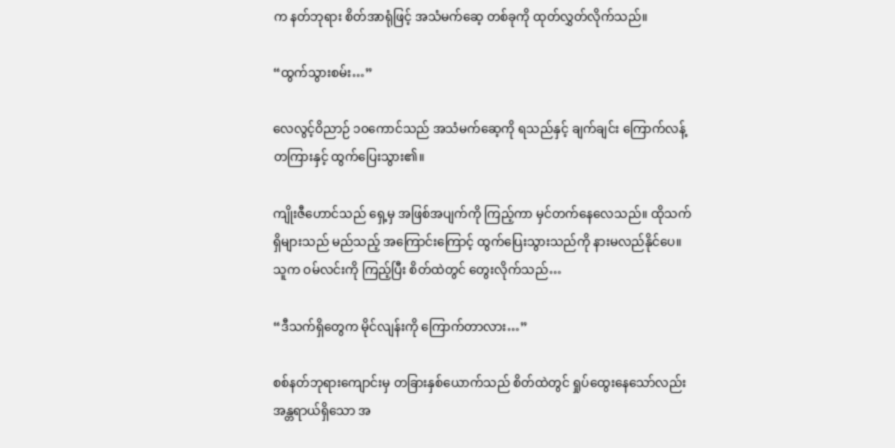က နတ်ဘုရား စိတ်အာရုံဖြင့် အသံမက်ဆေ့ တစ်ခုကို ထုတ်လွှတ်လိုက်သည်။

“ထွက်သွားစမ်း…”

လေလွင့်ဝိညာဉ် ၁၀ကောင်သည် အသံမက်ဆေ့ကို ရသည်နှင့် ချက်ချင်း ကြောက်လန့်တကြားနှင့် ထွက်ပြေးသွား၏။

ကျိုးဇီဟောင်သည် ရှေ့မှ အဖြစ်အပျက်ကို ကြည့်ကာ မှင်တက်နေလေသည်။ ထိုသက်ရှိများသည် မည်သည့် အကြောင်းကြောင့် ထွက်ပြေးသွားသည်ကို နားမလည်နိုင်ပေ။ သူက ဝမ်လင်းကို ကြည့်ပြီး စိတ်ထဲတွင် တွေးလိုက်သည်…

“ဒီသက်ရှိတွေက မိုင်လျန်းကို ကြောက်တာလား…”

စစ်နတ်ဘုရားကျောင်းမှ တခြားနှစ်ယောက်သည် စိတ်ထဲတွင် ရှုပ်ထွေးနေသော်လည်း အန္တရာယ်ရှိသော အ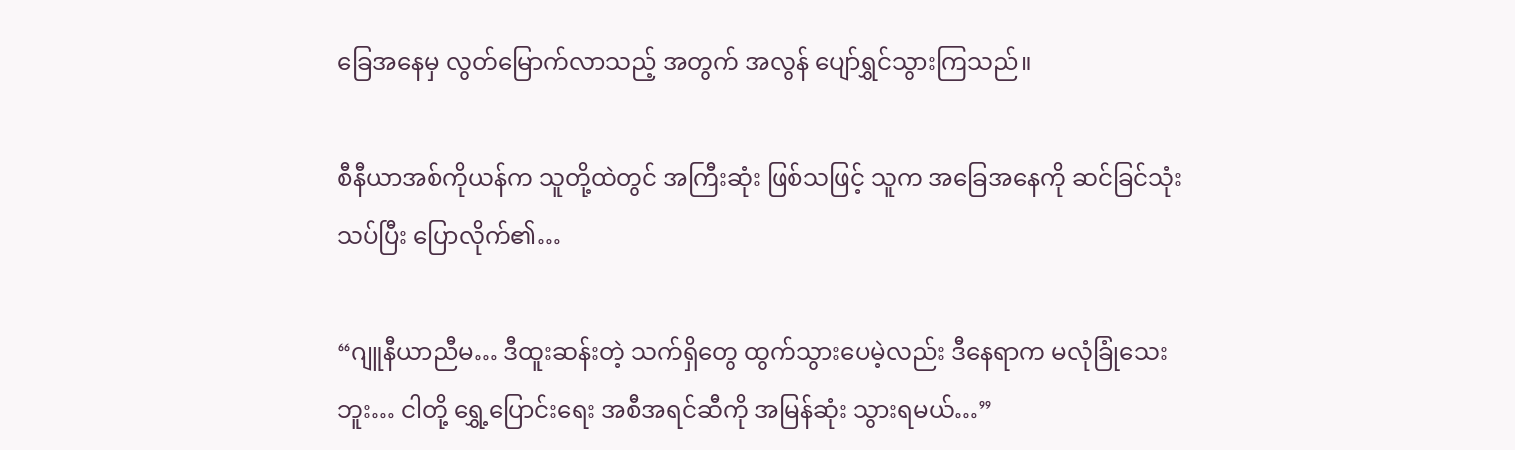ခြေအနေမှ လွတ်မြောက်လာသည့် အတွက် အလွန် ပျော်ရွှင်သွားကြသည်။

စီနီယာအစ်ကိုယန်က သူတို့ထဲတွင် အကြီးဆုံး ဖြစ်သဖြင့် သူက အခြေအနေကို ဆင်ခြင်သုံးသပ်ပြီး ပြောလိုက်၏…

“ဂျူနီယာညီမ… ဒီထူးဆန်းတဲ့ သက်ရှိတွေ ထွက်သွားပေမဲ့လည်း ဒီနေရာက မလုံခြုံသေးဘူး… ငါတို့ ရွှေ့ပြောင်းရေး အစီအရင်ဆီကို အမြန်ဆုံး သွားရမယ်…”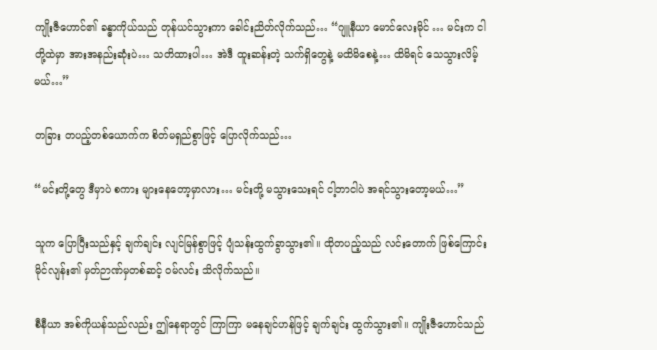ကျိုးဇီဟောင်၏ ခန္ဓာကိုယ်သည် တုန်ယင်သွားကာ ခေါင်းညိတ်လိုက်သည်… “ဂျူနီယာ မောင်လေးမိုင် … မင်းက ငါတို့ထဲမှာ အားအနည်းဆုံးပဲ… သတိထားပါ… အဲဒီ ထူးဆန်းတဲ့ သက်ရှိတွေနဲ့ မထိမိစေနဲ့… ထိမိရင် သေသွားလိမ့်မယ်…”

တခြား တပည့်တစ်ယောက်က စိတ်မရှည်စွာဖြင့် ပြောလိုက်သည်…

“မင်းတို့တွေ ဒီမှာပဲ စကား များနေတော့မှာလား… မင်းတို့ မသွားသေးရင် ငါ့ဘာငါပဲ အရင်သွားတော့မယ်…”

သူက ပြောပြီးသည်နှင့် ချက်ချင်း လျင်မြန်စွာဖြင့် ပျံသန်းထွက်ခွာသွား၏။ ထိုတပည့်သည် လင်းတောက် ဖြစ်ကြောင်း မိုင်လျန်း၏ မှတ်ဉာဏ်မှတစ်ဆင့် ဝမ်လင်း သိလိုက်သည်။

စီနီယာ အစ်ကိုယန်သည်လည်း ဤနေရာတွင် ကြာကြာ မနေချင်ဟန်ဖြင့် ချက်ချင်း ထွက်သွား၏။ ကျိုးဇီဟောင်သည်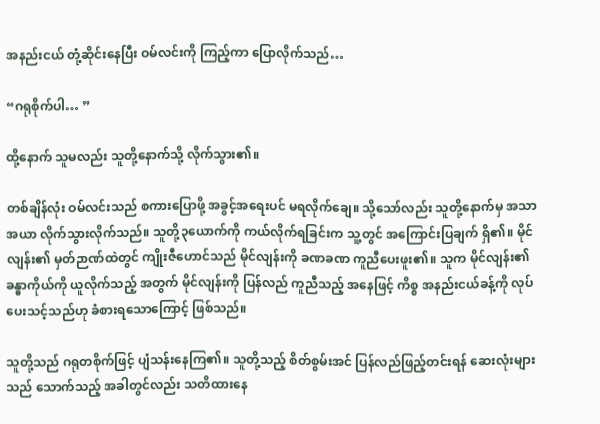အနည်းငယ် တုံ့ဆိုင်းနေပြီး ဝမ်လင်းကို ကြည့်ကာ ပြောလိုက်သည်…

“ဂရုစိုက်ပါ… ”

ထို့နောက် သူမလည်း သူတို့နောက်သို့ လိုက်သွား၏။

တစ်ချိန်လုံး ဝမ်လင်းသည် စကားပြောဖို့ အခွင့်အရေးပင် မရလိုက်ချေ။ သို့သော်လည်း သူတို့နောက်မှ အသာအယာ လိုက်သွားလိုက်သည်။ သူတို့၃ယောက်ကို ကယ်လိုက်ရခြင်းက သူ့တွင် အကြောင်းပြချက် ရှိ၏။ မိုင်လျန်း၏ မှတ်ဉာဏ်ထဲတွင် ကျိုးဇီဟောင်သည် မိုင်လျန်းကို ခဏခဏ ကူညီပေးဖူး၏။ သူက မိုင်လျန်း၏ ခန္ဓာကိုယ်ကို ယူလိုက်သည့် အတွက် မိုင်လျန်းကို ပြန်လည် ကူညီသည့် အနေဖြင့် ကိစ္စ အနည်းငယ်ခန့်ကို လုပ်ပေးသင့်သည်ဟု ခံစားရသောကြောင့် ဖြစ်သည်။

သူတို့သည် ဂရုတစိုက်ဖြင့် ပျံသန်းနေကြ၏။ သူတို့သည့် စိတ်စွမ်းအင် ပြန်လည်ဖြည့်တင်းရန် ဆေးလုံးများသည် သောက်သည့် အခါတွင်လည်း သတိထားနေ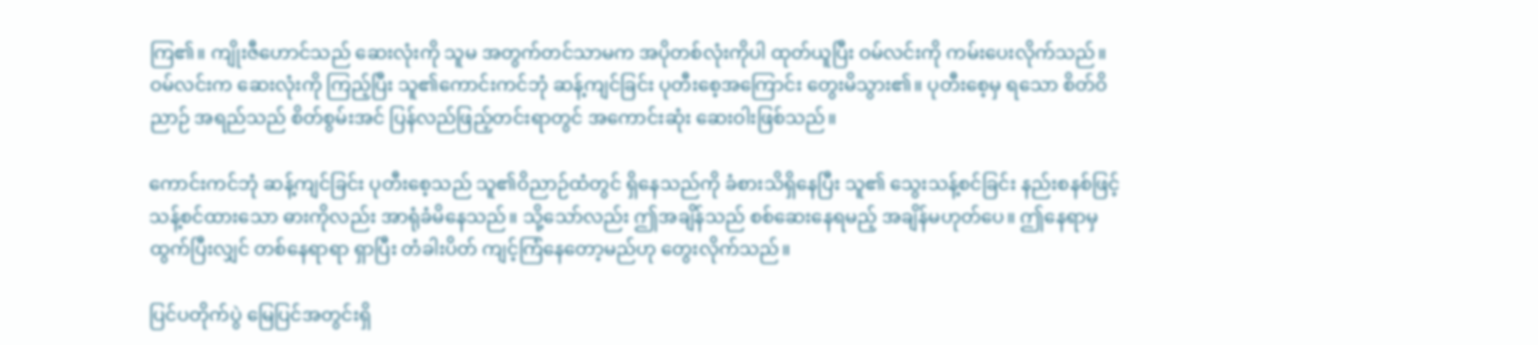ကြ၏။ ကျိုးဇီဟောင်သည် ဆေးလုံးကို သူမ အတွက်တင်သာမက အပိုတစ်လုံးကိုပါ ထုတ်ယူပြီး ဝမ်လင်းကို ကမ်းပေးလိုက်သည်။ ဝမ်လင်းက ဆေးလုံးကို ကြည့်ပြီး သူ၏ကောင်းကင်ဘုံ ဆန့်ကျင်ခြင်း ပုတီးစေ့အကြောင်း တွေးမိသွား၏။ ပုတီးစေ့မှ ရသော စိတ်ဝိညာဉ် အရည်သည် စိတ်စွမ်းအင် ပြန်လည်ဖြည့်တင်းရာတွင် အကောင်းဆုံး ဆေးဝါးဖြစ်သည်။

ကောင်းကင်ဘုံ ဆန့်ကျင်ခြင်း ပုတီးစေ့သည် သူ၏ဝိညာဉ်ထံတွင် ရှိနေသည်ကို ခံစားသိရှိနေပြီး သူ၏ သွေးသန့်စင်ခြင်း နည်းစနစ်ဖြင့် သန့်စင်ထားသော ဓားကိုလည်း အာရုံခံမိနေသည်။ သို့သော်လည်း ဤအချိန်သည် စစ်ဆေးနေရမည့် အချိန်မဟုတ်ပေ။ ဤနေရာမှ ထွက်ပြီးလျှင် တစ်နေရာရာ ရှာပြီး တံခါးပိတ် ကျင့်ကြံနေတော့မည်ဟု တွေးလိုက်သည်။

ပြင်ပတိုက်ပွဲ မြေပြင်အတွင်းရှိ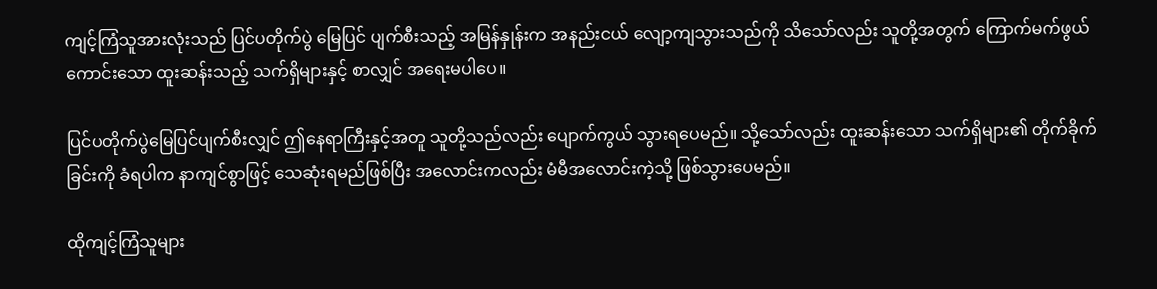ကျင့်ကြံသူအားလုံးသည် ပြင်ပတိုက်ပွဲ မြေပြင် ပျက်စီးသည့် အမြန်နှုန်းက အနည်းငယ် လျော့ကျသွားသည်ကို သိသော်လည်း သူတို့အတွက် ကြောက်မက်ဖွယ်ကောင်းသော ထူးဆန်းသည့် သက်ရှိများနှင့် စာလျှင် အရေးမပါပေ။

ပြင်ပတိုက်ပွဲမြေပြင်ပျက်စီးလျှင် ဤနေရာကြီးနှင့်အတူ သူတို့သည်လည်း ပျောက်ကွယ် သွားရပေမည်။ သို့သော်လည်း ထူးဆန်းသော သက်ရှိများ၏ တိုက်ခိုက်ခြင်းကို ခံရပါက နာကျင်စွာဖြင့် သေဆုံးရမည်ဖြစ်ပြီး အလောင်းကလည်း မံမီအလောင်းကဲ့သို့ ဖြစ်သွားပေမည်။

ထိုကျင့်ကြံသူများ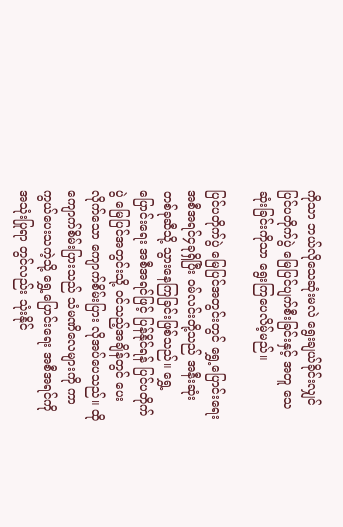ကိုသာ ဘယ်လိုသေဆုံးမလဲ ရွေးချယ်ခိုင်းလျှင် ပြင်ပတိုက်ပွဲ မြေပြင်ပျက်စီးခြင်းနှင့် အတူ သေဆုံးခြင်းကိုသာ ရွေးကြပေလိမ့်မည်။

ပြင်ပတိုက်ပွဲ မြေပြင်အတွင်းတွင် ရွှေ့ပြောင်းရေး အစီအရင်၄ခုရှိပြီး ဝမ်လင်းတို့သည် အနီးဆုံး တစ်ခုဆီသို့ သွားနေကြခြင်းဖြစ်သည်။ ရွှေ့ပြောင်းရေး အစီအရင်ဖြင့် ပြန်နိုင်ရန် ပြင်ပတိုက်ပွဲ မြေပြင်အတွင်းသို့ ဝင်သည့်အချိန်တွင် ပေးလိုက်သော ကျောက်စိမ်းပြား လိုအပ်ပေသည်။ ထိုကျောက်စိမ်းပြားသည် သံမဏိလေများကို ကာကွယ်ပေးသကဲ့သို့ ရွှေ့ပြောင်းရေး အစီအရင်ကို အသုံးပြုရာ တွင်လည်း သုံးနိုင်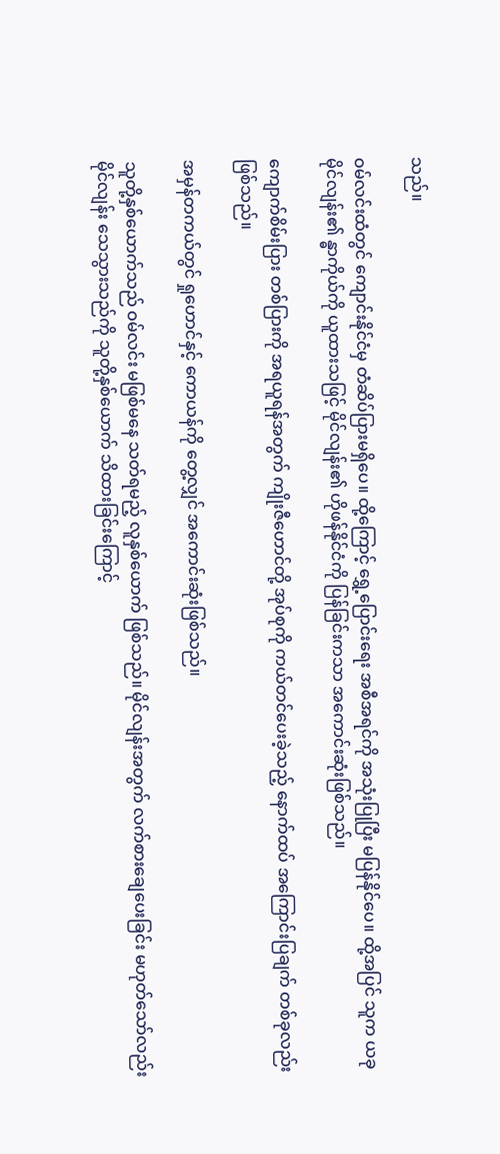သည်။

ဝမ်လင်းထံတွင် ကျောင်းနိုင်ငံမှ တံဆိပ်ပြားမရှိပေ။ ထို့ကြောင့် ရွှေ့ပြောင်းရေး အစီအရင်ကို အသုံးပြုပြီး မပြန်နိုင်ပေ။ ထို့အပြင် သူက ယခု မိုင်လျန်း၏ န္ဓာကိုယ်ကို ယူထားသဖြင့် မိုင်လျန်း၏ ဟိုဖန်နိုင်ငံကို ပြန်ခြင်းကသာ အကောင်းဆုံးဖြစ်သည်။

ကျောက်စိမ်းပြား တစ်ပြားကို အရယူရန်အတွက် ကျိုးဇီဟောင်တို့ အုပ်စုကို ကယ်တင်ပေးခဲ့သည့် နောက်ထပ် အကြောင်းပြချက် တစ်ခုလည်း ဖြစ်သည်။

အမှန်တကယ်တွင် ရှုဟောင်နှင့် ကောယန်ကို တွေ့လျှင် အကောင်းဆုံးဖြစ်သည်။

သူတို့နှစ်ယောက်သည် ဝမ်လင်း မဖြစ်မနေ သတ်ရမည့် လူနှစ်ယောက် ဖြစ်သည်။ မိုင်လျန်းအတွက် လက်စားချေပေးခြင်း မဟုတ်သော်လည်း မိုင်လျန်း သေသွားသည်ကို သူတို့နှစ်ယောက် သိထားခြင်းကြောင့်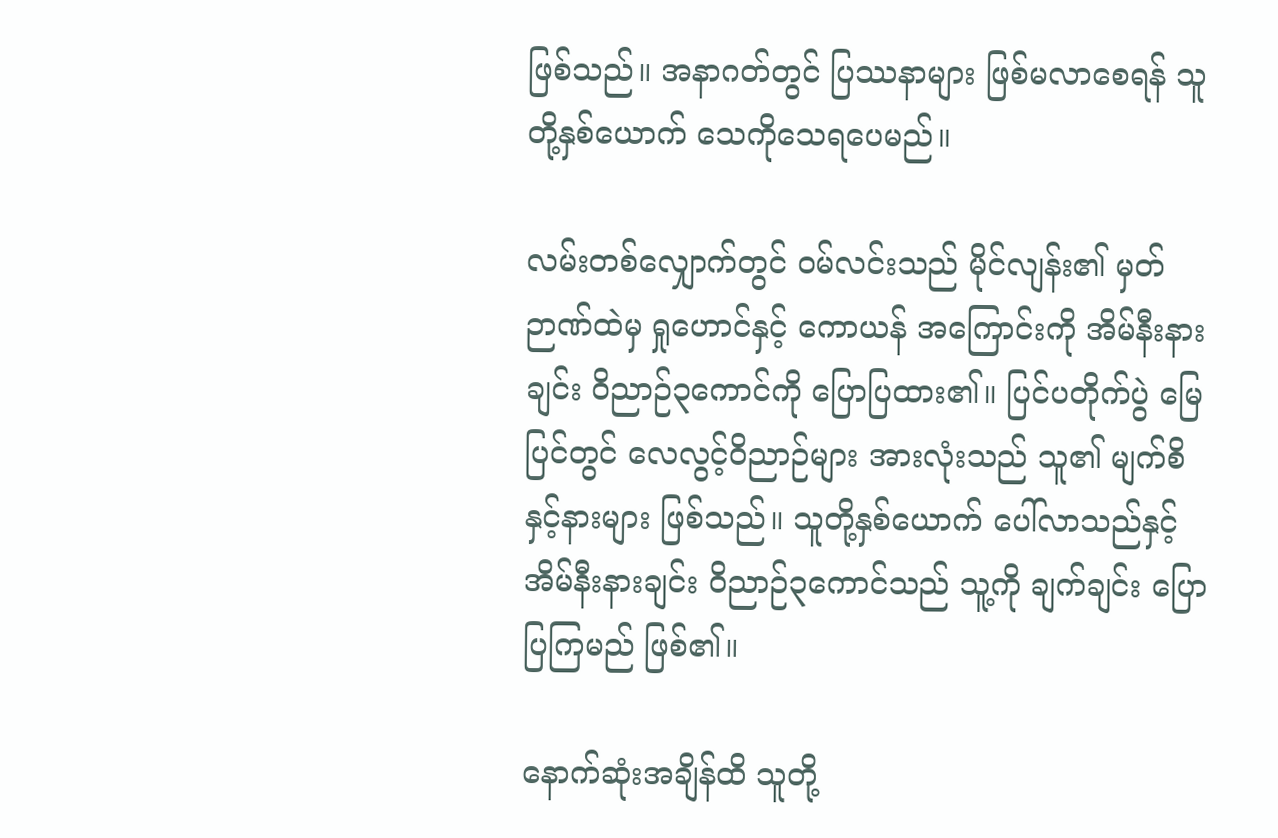ဖြစ်သည်။ အနာဂတ်တွင် ပြဿနာများ ဖြစ်မလာစေရန် သူတို့နှစ်ယောက် သေကိုသေရပေမည်။

လမ်းတစ်လျှောက်တွင် ဝမ်လင်းသည် မိုင်လျန်း၏ မှတ်ဉာဏ်ထဲမှ ရှုဟောင်နှင့် ကောယန် အကြောင်းကို အိမ်နီးနားချင်း ဝိညာဉ်၃ကောင်ကို ပြောပြထား၏။ ပြင်ပတိုက်ပွဲ မြေပြင်တွင် လေလွင့်ဝိညာဉ်များ အားလုံးသည် သူ၏ မျက်စိနှင့်နားများ ဖြစ်သည်။ သူတို့နှစ်ယောက် ပေါ်လာသည်နှင့် အိမ်နီးနားချင်း ဝိညာဉ်၃ကောင်သည် သူ့ကို ချက်ချင်း ပြောပြကြမည် ဖြစ်၏။

နောက်ဆုံးအချိန်ထိ သူတို့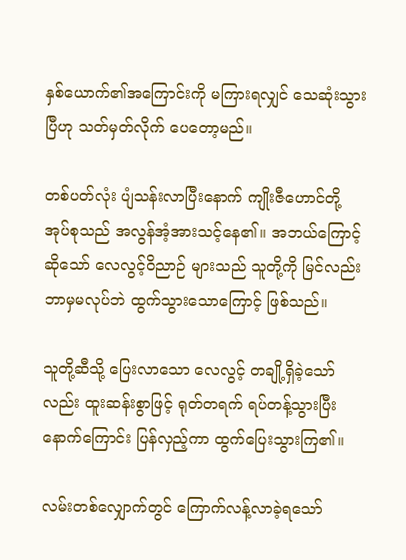နှစ်ယောက်၏အကြောင်းကို မကြားရလျှင် သေဆုံးသွားပြီဟု သတ်မှတ်လိုက် ပေတော့မည်။

တစ်ပတ်လုံး ပျံသန်းလာပြီးနောက် ကျိုးဇီဟောင်တို့ အုပ်စုသည် အလွန်အံ့အားသင့်နေ၏။ အဘယ်ကြောင့် ဆိုသော် လေလွင့်ဝိညာဉ် များသည် သူတို့ကို မြင်လည်း ဘာမှမလုပ်ဘဲ ထွက်သွားသောကြောင့် ဖြစ်သည်။

သူတို့ဆီသို့ ပြေးလာသော လေလွင့် တချို့ရှိခဲ့သော်လည်း ထူးဆန်းစွာဖြင့် ရုတ်တရက် ရပ်တန့်သွားပြီး နောက်ကြောင်း ပြန်လှည့်ကာ ထွက်ပြေးသွားကြ၏။

လမ်းတစ်လျှောက်တွင် ကြောက်လန့်လာခဲ့ရသော်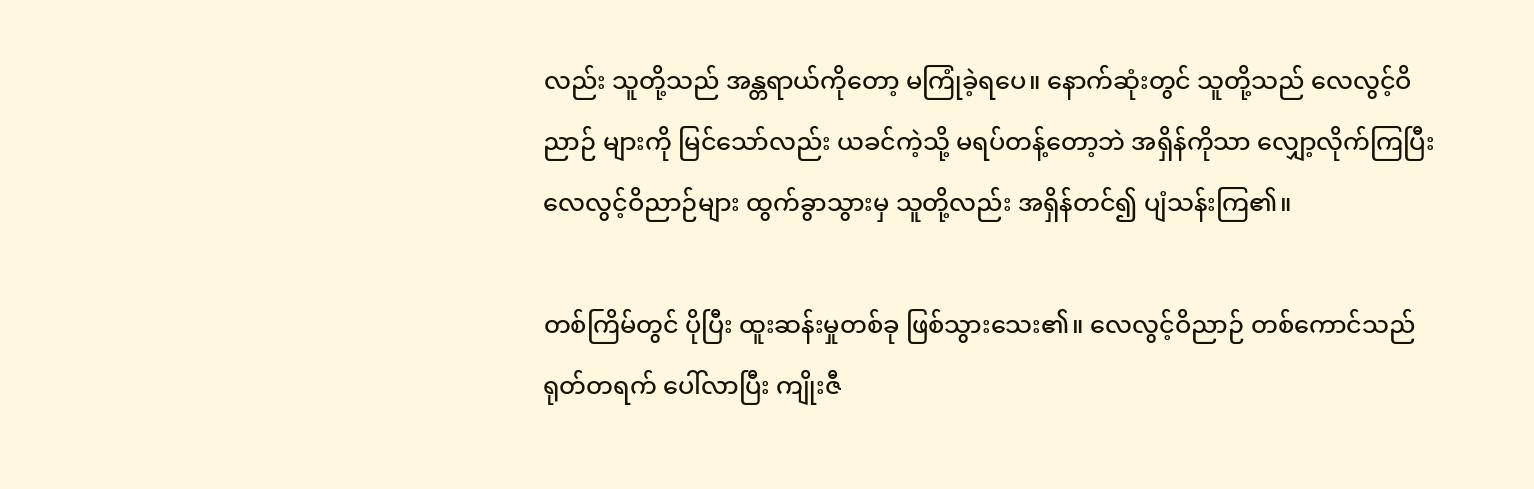လည်း သူတို့သည် အန္တရာယ်ကိုတော့ မကြုံခဲ့ရပေ။ နောက်ဆုံးတွင် သူတို့သည် လေလွင့်ဝိညာဉ် များကို မြင်သော်လည်း ယခင်ကဲ့သို့ မရပ်တန့်တော့ဘဲ အရှိန်ကိုသာ လျှော့လိုက်ကြပြီး လေလွင့်ဝိညာဉ်များ ထွက်ခွာသွားမှ သူတို့လည်း အရှိန်တင်၍ ပျံသန်းကြ၏။

တစ်ကြိမ်တွင် ပိုပြီး ထူးဆန်းမှုတစ်ခု ဖြစ်သွားသေး၏။ လေလွင့်ဝိညာဉ် တစ်ကောင်သည် ရုတ်တရက် ပေါ်လာပြီး ကျိုးဇီ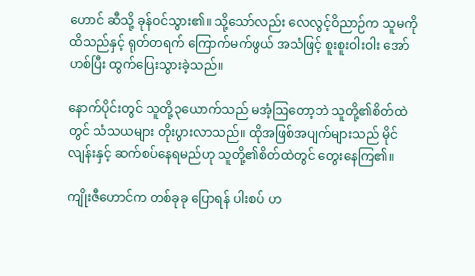ဟောင် ဆီသို့ ခုန်ဝင်သွား၏။ သို့သော်လည်း လေလွင့်ဝိညာဉ်က သူမကို ထိသည်နှင့် ရုတ်တရက် ကြောက်မက်ဖွယ် အသံဖြင့် စူးစူးဝါးဝါး အော်ဟစ်ပြီး ထွက်ပြေးသွားခဲ့သည်။

နောက်ပိုင်းတွင် သူတို့၃ယောက်သည် မအံ့ဩတော့ဘဲ သူတို့၏စိတ်ထဲတွင် သံသယများ တိုးပွားလာသည်။ ထိုအဖြစ်အပျက်များသည် မိုင်လျန်းနှင့် ဆက်စပ်နေရမည်ဟု သူတို့၏စိတ်ထဲတွင် တွေးနေကြ၏။

ကျိုးဇီဟောင်က တစ်ခုခု ပြောရန် ပါးစပ် ဟ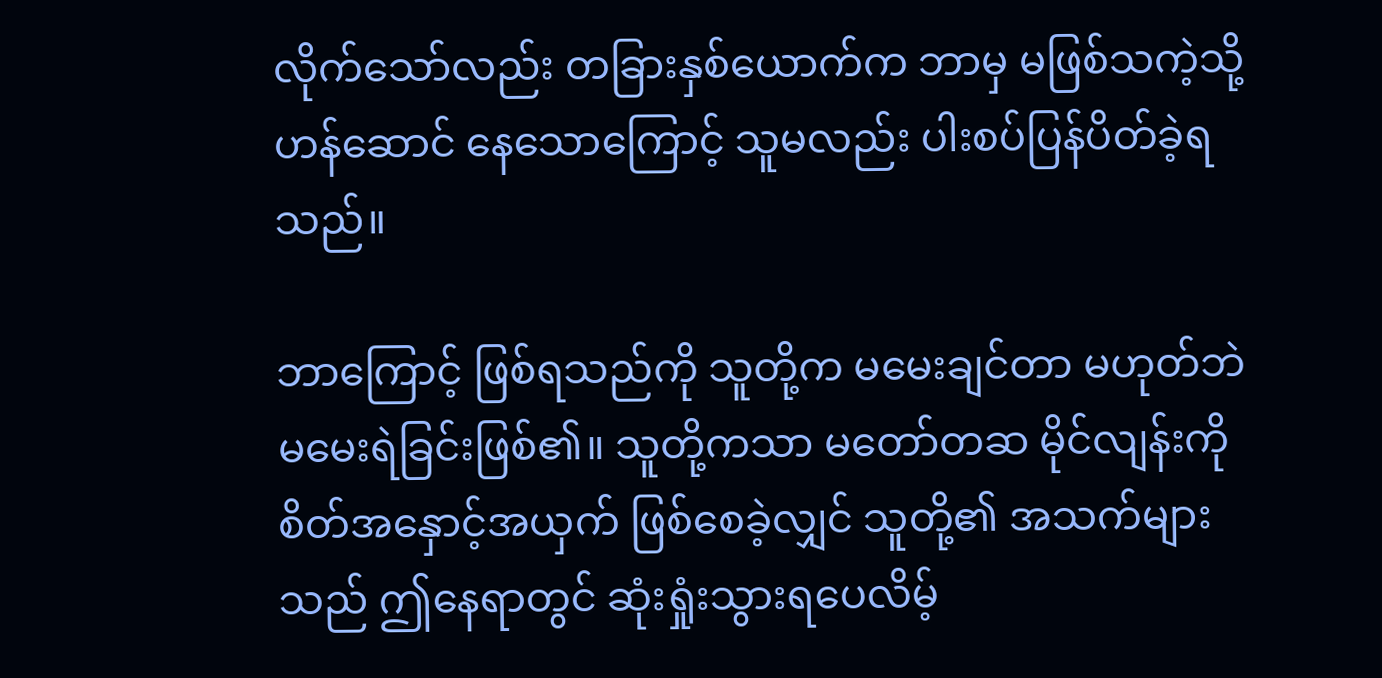လိုက်သော်လည်း တခြားနှစ်ယောက်က ဘာမှ မဖြစ်သကဲ့သို့ ဟန်ဆောင် နေသောကြောင့် သူမလည်း ပါးစပ်ပြန်ပိတ်ခဲ့ရသည်။

ဘာကြောင့် ဖြစ်ရသည်ကို သူတို့က မမေးချင်တာ မဟုတ်ဘဲ မမေးရဲခြင်းဖြစ်၏။ သူတို့ကသာ မတော်တဆ မိုင်လျန်းကို စိတ်အနှောင့်အယှက် ဖြစ်စေခဲ့လျှင် သူတို့၏ အသက်များသည် ဤနေရာတွင် ဆုံးရှုံးသွားရပေလိမ့်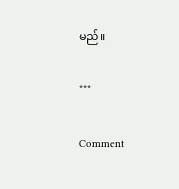မည်။

***

Comment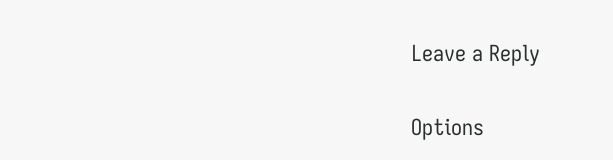Leave a Reply

Options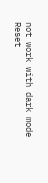not work with dark mode
Reset